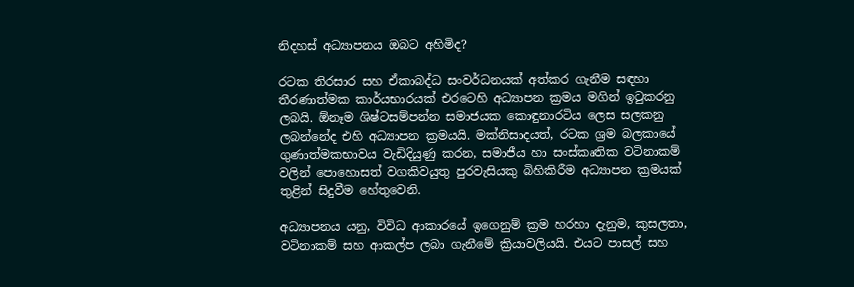නිදහස් අධ්‍යාපනය ඔබට අහිමිද?

රටක තිරසාර සහ ඒකාබද්ධ සංවර්ධනයක් අත්කර ගැනීම සඳහා තීරණාත්මක කාර්යභාරයක් එරටෙහි අධ්‍යාපන ක්‍රමය මගින් ඉටුකරනු ලබයි. ඕනෑම ශිෂ්ටසම්පන්න සමාජයක කොඳුනාරටිය ලෙස සලකනු ලබන්නේද එහි අධ්‍යාපන ක්‍රමයයි. මක්නිසාදයත්, රටක ශ්‍රම බලකායේ ගුණාත්මකභාවය වැඩිදියුණු කරන, සමාජීය හා සංස්කෘතික වටිනාකම් වලින් පොහොසත් වගකිවයුතු පුරවැසියකු බිහිකිරීම අධ්‍යාපන ක්‍රමයක් තුළින් සිදුවීම හේතුවෙනි.

අධ්‍යාපනය යනු, විවිධ ආකාරයේ ඉගෙනුම් ක්‍රම හරහා දැනුම, කුසලතා, වටිනාකම් සහ ආකල්ප ලබා ගැනීමේ ක්‍රියාවලියයි. එයට පාසල් සහ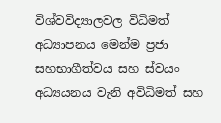විශ්වවිද්‍යාලවල විධිමත් අධ්‍යාපනය මෙන්ම ප්‍රජා සහභාගීත්වය සහ ස්වයං අධ්‍යයනය වැනි අවිධිමත් සහ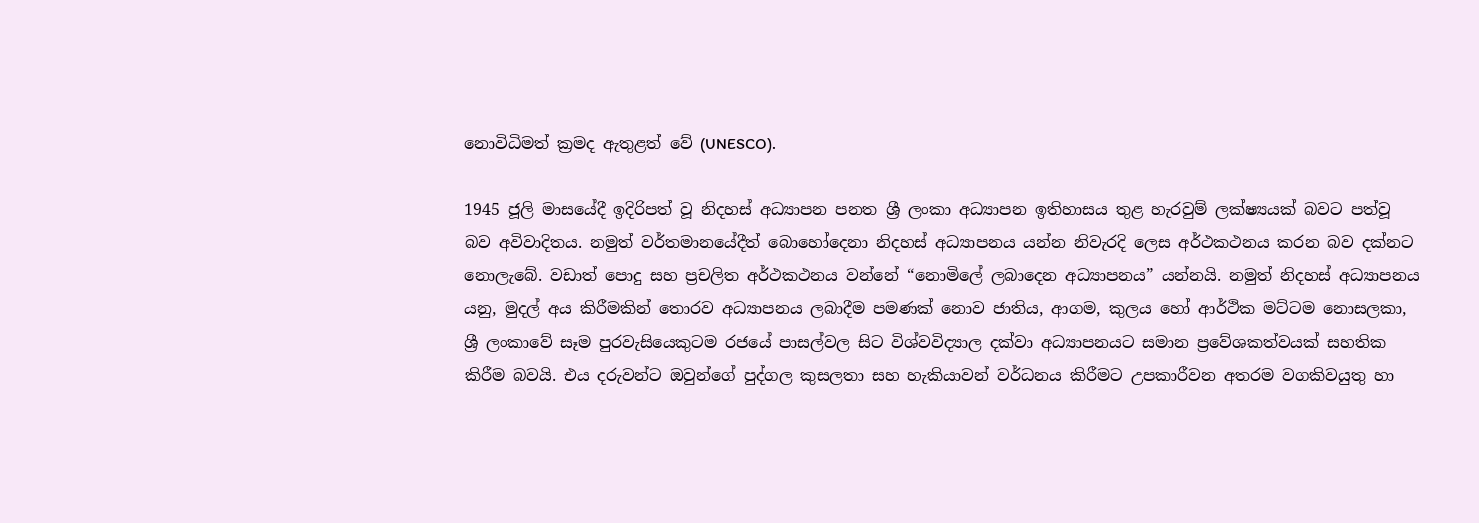නොවිධිමත් ක්‍රමද ඇතුළත් වේ (UNESCO).

1945 ජූලි මාසයේදී ඉදිරිපත් වූ නිදහස් අධ්‍යාපන පනත ශ්‍රී ලංකා අධ්‍යාපන ඉතිහාසය තුළ හැරවුම් ලක්ෂ්‍යයක් බවට පත්වූ බව අවිවාදිතය. නමුත් වර්තමානයේදීත් බොහෝදෙනා නිදහස් අධ්‍යාපනය යන්න නිවැරදි ලෙස අර්ථකථනය කරන බව දක්නට නොලැබේ. වඩාත් පොදු සහ ප්‍රචලිත අර්ථකථනය වන්නේ “නොමිලේ ලබාදෙන අධ්‍යාපනය” යන්නයි. නමුත් නිදහස් අධ්‍යාපනය යනු, මුදල් අය කිරීමකින් තොරව අධ්‍යාපනය ලබාදීම පමණක් නොව ජාතිය, ආගම, කුලය හෝ ආර්ථික මට්ටම නොසලකා, ශ්‍රී ලංකාවේ සෑම පුරවැසියෙකුටම රජයේ පාසල්වල සිට විශ්වවිද්‍යාල දක්වා අධ්‍යාපනයට සමාන ප්‍රවේශකත්වයක් සහතික කිරීම බවයි. එය දරුවන්ට ඔවුන්ගේ පුද්ගල කුසලතා සහ හැකියාවන් වර්ධනය කිරීමට උපකාරීවන අතරම වගකිවයුතු හා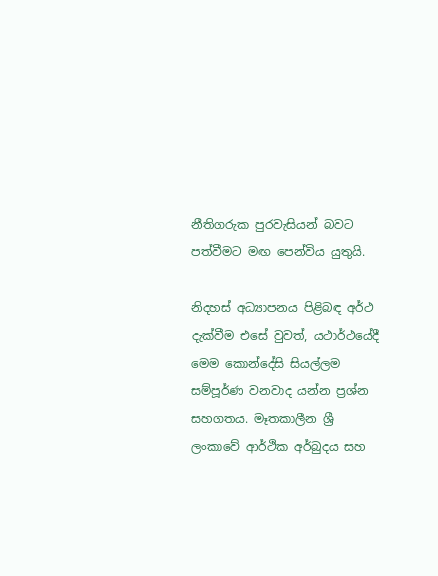නීතිගරුක පුරවැසියන් බවට පත්වීමට මඟ පෙන්විය යුතුයි.

නිදහස් අධ්‍යාපනය පිළිබඳ අර්ථ දැක්වීම එසේ වුවත්, යථාර්ථයේදී මෙම කොන්දේසි සියල්ලම සම්පූර්ණ වනවාද යන්න ප්‍රශ්න සහගතය. මෑතකාලීන ශ්‍රී ලංකාවේ ආර්ථික අර්බුදය සහ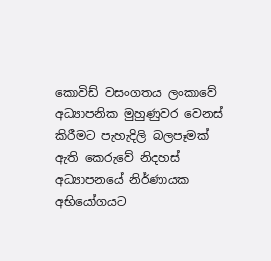කොවිඩ් වසංගතය ලංකාවේ අධ්‍යාපනික මුහුණුවර වෙනස් කිරීමට පැහැදිලි බලපෑමක් ඇති කෙරුවේ නිදහස් අධ්‍යාපනයේ නිර්ණායක අභියෝගයට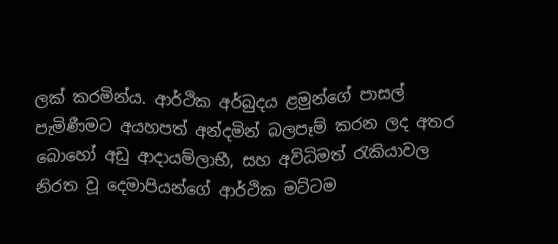ලක් කරමින්ය. ආර්ථික අර්බුදය ළමුන්ගේ පාසල් පැමිණීමට අයහපත් අන්දමින් බලපෑම් කරන ලද අතර බොහෝ අඩු ආදායම්ලාභී, සහ අවිධිමත් රැකියාවල නිරත වූ දෙමාපියන්ගේ ආර්ථික මට්ටම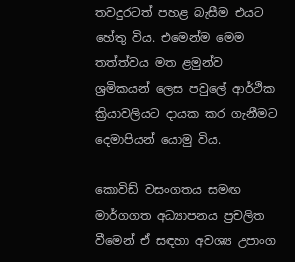තවදුරටත් පහළ බැසීම එයට හේතු විය. එමෙන්ම මෙම තත්ත්වය මත ළමුන්ව ශ්‍රමිකයන් ලෙස පවු‍ලේ ආර්ථික ක්‍රියාවලියට දායක කර ගැනීමට දෙමාපියන් යොමු විය.

කොවිඩ් වසංගතය සමඟ මාර්ගගත අධ්‍යාපනය ප්‍රචලිත වීමෙන් ඒ සඳහා අවශ්‍ය උපාංග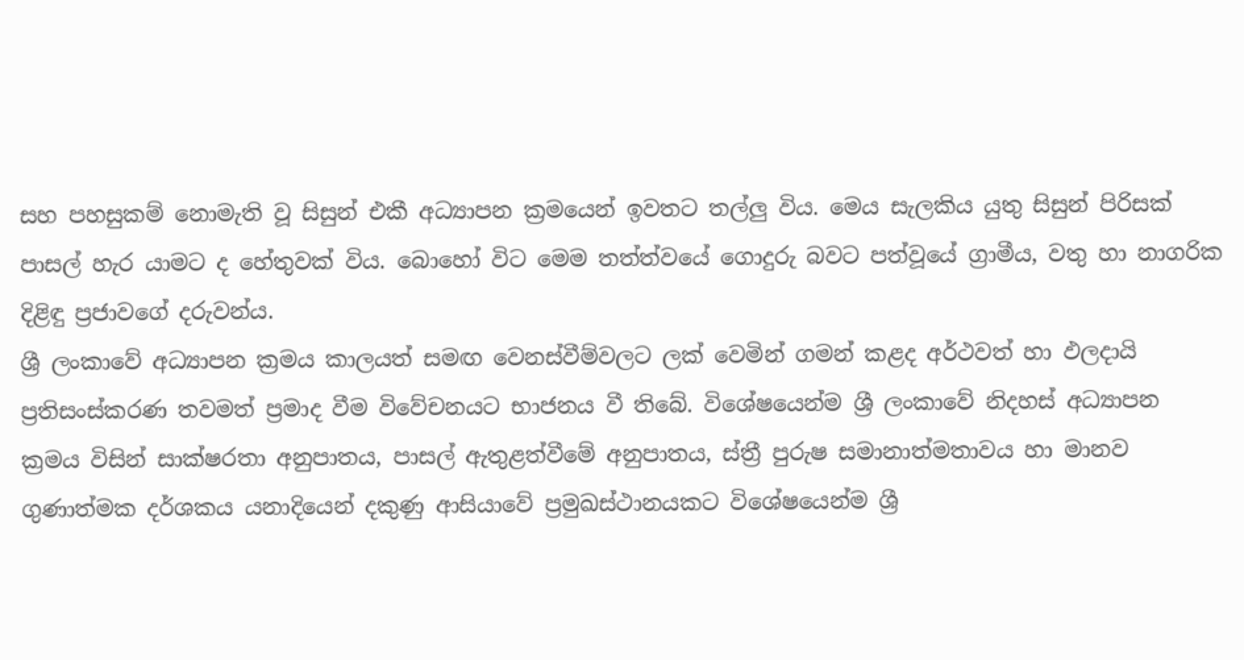සහ පහසුකම් නොමැති වූ සිසුන් එකී අධ්‍යාපන ක්‍රමයෙන් ඉවතට තල්ලු විය. මෙය සැලකිය යුතු සිසුන් පිරිසක් පාසල් හැර යාමට ද හේතුවක් විය. බොහෝ විට මෙම තත්ත්වයේ ගොදුරු බවට පත්වූයේ ග්‍රාමීය, වතු හා නාගරික දිළිඳු ප්‍රජාවගේ දරුවන්ය.
ශ්‍රී ලංකාවේ අධ්‍යාපන ක්‍රමය කාලයත් සමඟ වෙනස්වීම්වලට ලක් වෙමින් ගමන් කළද අර්ථවත් හා ඵලදායි ප්‍රතිසංස්කරණ තවමත් ප්‍රමාද වීම විවේචනයට භාජනය වී තිබේ. විශේෂයෙන්ම ශ්‍රී ලංකාවේ නිදහස් අධ්‍යාපන ක්‍රමය විසින් සාක්ෂරතා අනුපාතය, පාසල් ඇතුළත්වීමේ අනුපාතය, ස්ත්‍රී පුරුෂ සමානාත්මතාවය හා මානව ගුණාත්මක දර්ශකය යනාදියෙන් දකුණු ආසියාවේ ප්‍රමුඛස්ථානයකට විශේෂයෙන්ම ශ්‍රී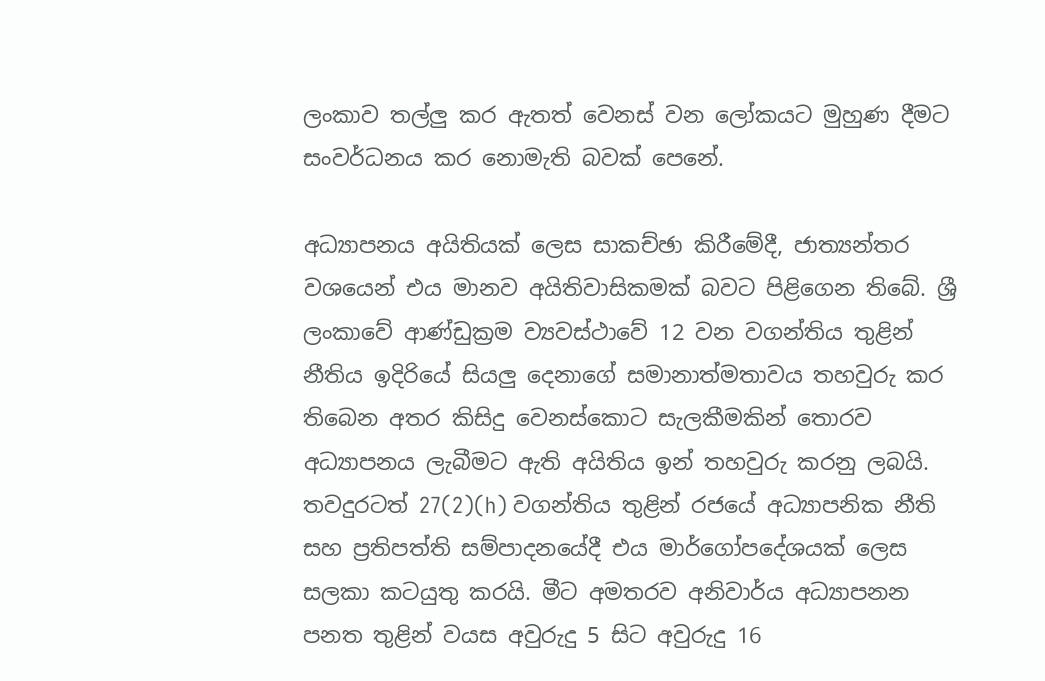ලංකාව තල්ලු කර ඇතත් වෙනස් වන ලෝකයට මුහුණ දීමට සංවර්ධනය කර නොමැති බවක් පෙනේ.

අධ්‍යාපනය අයිතියක් ලෙස සාකච්ඡා කිරීමේදී, ජාත්‍යන්තර වශයෙන් එය මානව අයිතිවාසිකමක් බවට පිළිගෙන තිබේ. ශ්‍රී ලංකාවේ ආණ්ඩුක්‍රම ව්‍යවස්ථාවේ 12 වන වගන්තිය තුළින් නීතිය ඉදිරියේ සියලු දෙනාගේ සමානාත්මතාවය තහවුරු කර තිබෙන අතර කිසිදු වෙනස්කොට සැලකීමකින් තොරව අධ්‍යාපනය ලැබීමට ඇති අයිතිය ඉන් තහවුරු කරනු ලබයි. තවදුරටත් 27(2)(h) වගන්තිය තුළින් රජයේ අධ්‍යාපනික නීති සහ ප්‍රතිපත්ති සම්පාදනයේදී එය මාර්ගෝපදේශයක් ලෙස සලකා කටයුතු කරයි. මීට අමතරව අනිවාර්ය අධ්‍යාපනන පනත තුළින් වයස අවුරුදු 5 සිට අවුරුදු 16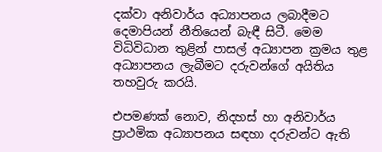දක්වා අනිවාර්ය අධ්‍යාපනය ලබාදීමට දෙමාපියන් නීතියෙන් බැඳී සිටී. මෙම විධිවිධාන තුළින් පාසල් අධ්‍යාපන ක්‍රමය තුළ අධ්‍යාපනය ලැබීමට දරුවන්ගේ අයිතිය තහවුරු කර‍යි.

එපමණක් නොව, නිදහස් හා අනිවාර්ය ප්‍රාථමික අධ්‍යාපනය සඳහා දරුවන්ට ඇති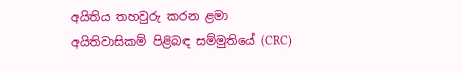අයිතිය තහවුරු කරන ළමා අයිතිවාසිකම් පිළිබඳ සම්මුතියේ (CRC)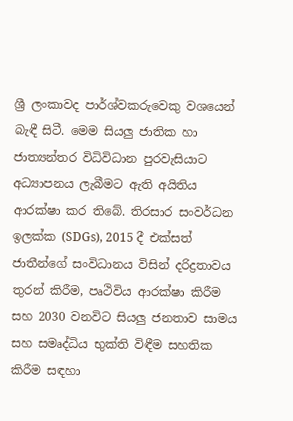ශ්‍රී ලංකාවද පාර්ශ්වකරුවෙකු වශයෙන් බැඳී සිටී. මෙම සියලු ජාතික හා ජාත්‍යන්තර විධිවිධාන පුරවැසියාට අධ්‍යාපනය ලැබීමට ඇති අයිතිය ආරක්ෂා කර තිබේ. තිරසාර සංවර්ධන ඉලක්ක (SDGs), 2015 දී එක්සත් ජාතීන්ගේ සංවිධානය විසින් දරිද්‍රතාවය තුරන් කිරීම, පෘථිවිය ආරක්ෂා කිරීම සහ 2030 වනවිට සියලු ජනතාව සාමය සහ සමෘද්ධිය භුක්ති විඳීම සහතික කිරීම සඳහා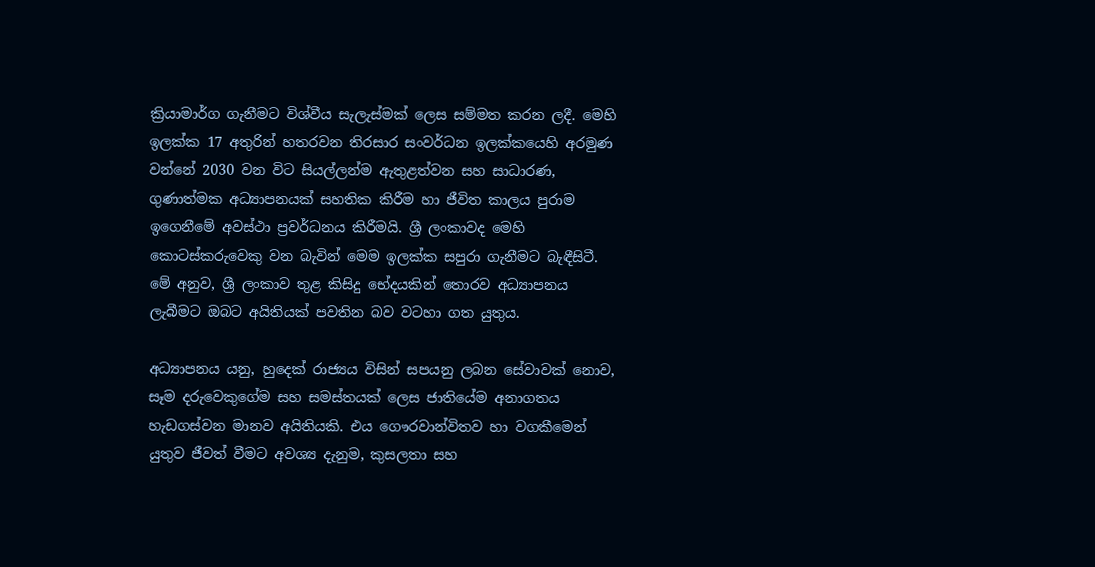ක්‍රියාමාර්ග ගැනීමට විශ්වීය සැලැස්මක් ලෙස සම්මත කරන ලදී. මෙහි ඉලක්ක 17 අතුරින් හතරවන තිරසාර සංවර්ධන ඉලක්කයෙහි අරමුණ වන්නේ 2030 වන විට සියල්ලන්ම ඇතුළත්වන සහ සාධාරණ, ගුණාත්මක අධ්‍යාපනයක් සහතික කිරීම හා ජීවිත කාලය පුරාම ඉගෙනීමේ අවස්ථා ප්‍රවර්ධනය කිරීමයි. ශ්‍රී ලංකාවද මෙහි කොටස්කරුවෙකු වන බැවින් මෙම ඉලක්ක සපුරා ගැනීමට බැඳීසිටී. මේ අනුව, ශ්‍රී ලංකාව තුළ කිසිදු භේදයකින් තොරව අධ්‍යාපනය ලැබීමට ඔබට අයිතියක් පවතින බව වටහා ගත යුතුය.

අධ්‍යාපනය යනු, හුදෙක් රාජ්‍යය විසින් සපයනු ලබන සේවාවක් නොව, සෑම දරුවෙකුගේම සහ සමස්තයක් ලෙස ජාතියේම අනාගතය හැඩගස්වන මානව අයිතියකි. එය ගෞරවාන්විතව හා වගකීමෙන් යුතුව ජීවත් වීමට අවශ්‍ය දැනුම, කුසලතා සහ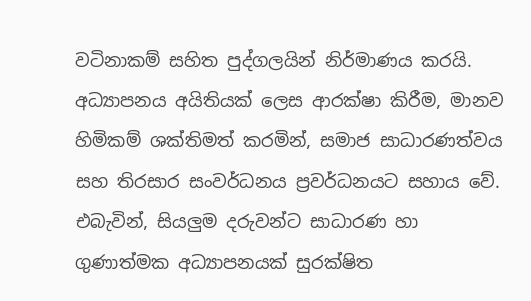වටිනාකම් සහිත පුද්ගලයින් නිර්මාණය කරයි. අධ්‍යාපනය අයිතියක් ලෙස ආරක්ෂා කිරීම, මානව හිමිකම් ශක්තිමත් කරමින්, සමාජ සාධාරණත්වය සහ තිරසාර සංවර්ධනය ප්‍රවර්ධනයට සහාය වේ. එබැවින්, සියලුම දරුවන්ට සාධාරණ හා ගුණාත්මක අධ්‍යාපනයක් සුරක්ෂිත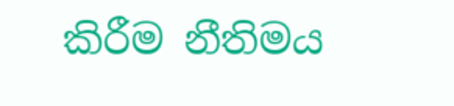කිරීම නීතිමය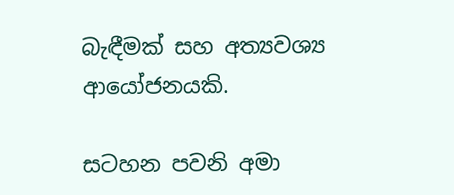බැඳීමක් සහ අත්‍යවශ්‍ය ආයෝජනයකි.

සටහන පවනි අමා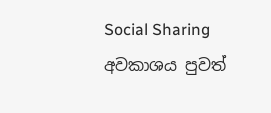Social Sharing
අවකාශය පුවත්